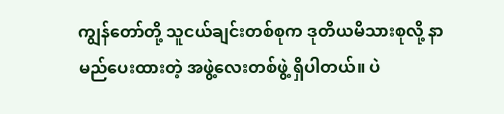ကျွန်တော်တို့ သူငယ်ချင်းတစ်စုက ဒုတိယမိသားစုလို့ နာမည်ပေးထားတဲ့ အဖွဲ့လေးတစ်ဖွဲ့ ရှိပါတယ်။ ပဲ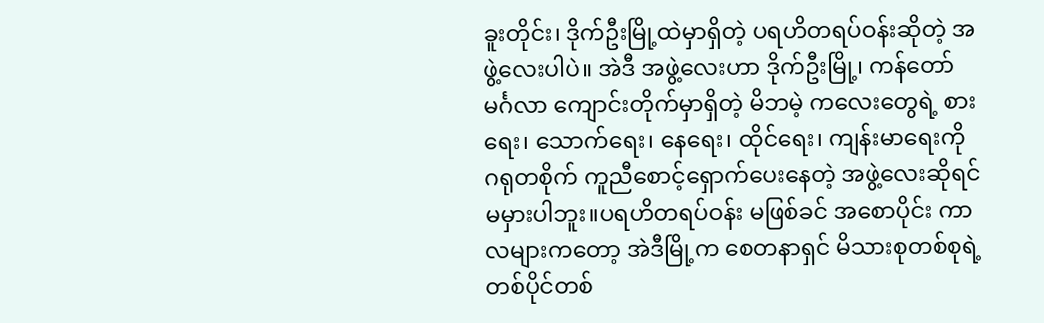ခူးတိုင်း၊ ဒိုက်ဦးမြို့ထဲမှာရှိတဲ့ ပရဟိတရပ်ဝန်းဆိုတဲ့ အဖွဲ့လေးပါပဲ။ အဲဒီ အဖွဲ့လေးဟာ ဒိုက်ဦးမြို့၊ ကန်တော်မင်္ဂလာ ကျောင်းတိုက်မှာရှိတဲ့ မိဘမဲ့ ကလေးတွေရဲ့ စားရေး၊ သောက်ရေး၊ နေရေး၊ ထိုင်ရေး၊ ကျန်းမာရေးကို ဂရုတစိုက် ကူညီစောင့်ရှောက်ပေးနေတဲ့ အဖွဲ့လေးဆိုရင် မမှားပါဘူး။ပရဟိတရပ်ဝန်း မဖြစ်ခင် အစောပိုင်း ကာလများကတော့ အဲဒီမြို့က စေတနာရှင် မိသားစုတစ်စုရဲ့ တစ်ပိုင်တစ်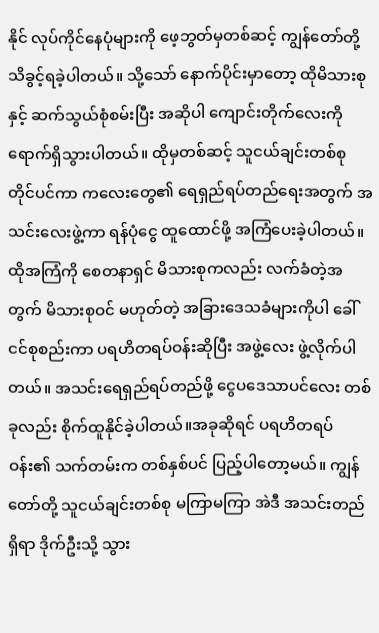နိုင် လုပ်ကိုင်နေပုံများကို ဖေ့ဘွတ်မှတစ်ဆင့် ကျွန်တော်တို့ သိခွင့်ရခဲ့ပါတယ်။ သို့သော် နောက်ပိုင်းမှာတော့ ထိုမိသားစုနှင့် ဆက်သွယ်စုံစမ်းပြီး အဆိုပါ ကျောင်းတိုက်လေးကို ရောက်ရှိသွားပါတယ်။ ထိုမှတစ်ဆင့် သူငယ်ချင်းတစ်စု တိုင်ပင်ကာ ကလေးတွေ၏ ရေရှည်ရပ်တည်ရေးအတွက် အသင်းလေးဖွဲ့ကာ ရန်ပုံငွေ ထူထောင်ဖို့ အကြံပေးခဲ့ပါတယ်။ ထိုအကြံကို စေတနာရှင် မိသားစုကလည်း လက်ခံတဲ့အတွက် မိသားစုဝင် မဟုတ်တဲ့ အခြားဒေသခံများကိုပါ ခေါ်ငင်စုစည်းကာ ပရဟိတရပ်ဝန်းဆိုပြီး အဖွဲ့လေး ဖွဲ့လိုက်ပါတယ်။ အသင်းရေရှည်ရပ်တည်ဖို့ ငွေပဒေသာပင်လေး တစ်ခုလည်း စိုက်ထူနိုင်ခဲ့ပါတယ်။အခုဆိုရင် ပရဟိတရပ်ဝန်း၏ သက်တမ်းက တစ်နှစ်ပင် ပြည့်ပါတော့မယ်။ ကျွန်တော်တို့ သူငယ်ချင်းတစ်စု မကြာမကြာ အဲဒီ အသင်းတည်ရှိရာ ဒိုက်ဦးသို့ သွား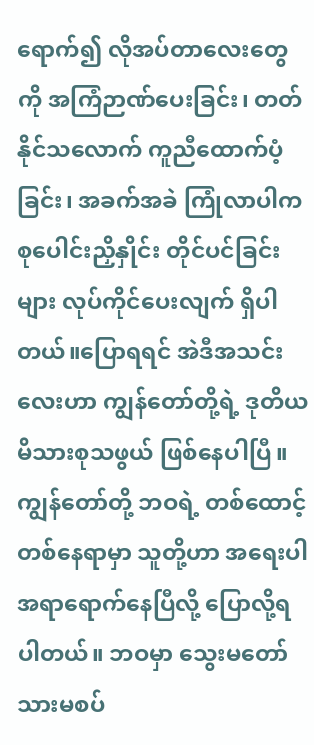ရောက်၍ လိုအပ်တာလေးတွေကို အကြံဉာဏ်ပေးခြင်း၊ တတ်နိုင်သလောက် ကူညီထောက်ပံ့ခြင်း၊ အခက်အခဲ ကြုံလာပါက စုပေါင်းညှိနှိုင်း တိုင်ပင်ခြင်းများ လုပ်ကိုင်ပေးလျက် ရှိပါတယ်။ပြောရရင် အဲဒီအသင်းလေးဟာ ကျွန်တော်တို့ရဲ့ ဒုတိယမိသားစုသဖွယ် ဖြစ်နေပါပြီ။ ကျွန်တော်တို့ ဘဝရဲ့ တစ်ထောင့်တစ်နေရာမှာ သူတို့ဟာ အရေးပါ အရာရောက်နေပြီလို့ ပြောလို့ရပါတယ်။ ဘဝမှာ သွေးမတော်သားမစပ်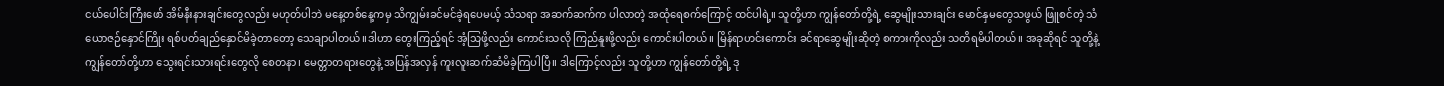ငယ်ပေါင်းကြီးဖော် အိမ်နီးနားချင်းတွေလည်း မဟုတ်ပါဘဲ မနေ့တစ်နေ့ကမှ သိကျွမ်းခင်မင်ခဲ့ရပေမယ့် သံသရာ အဆက်ဆက်က ပါလာတဲ့ အထုံရေစက်ကြောင့် ထင်ပါရဲ့။ သူတို့ဟာ ကျွန်တော်တို့ရဲ့ ဆွေမျိုးသားချင်း မောင်နှမတွေသဖွယ် ဖြူစင်တဲ့ သံယောဇဉ်နှောင်ကြိုး ရစ်ပတ်ချည်နှောင်မိခဲ့တာတော့ သေချာပါတယ်။ဒါဟာ တွေးကြည့်ရင် အံ့သြဖို့လည်း ကောင်းသလို ကြည်နူးဖို့လည်း ကောင်းပါတယ်။ မြိန်ရာဟင်းကောင်း ခင်ရာဆွေမျိုးဆိုတဲ့ စကားကိုလည်း သတိရမိပါတယ်။ အခုဆိုရင် သူတို့နဲ့ ကျွန်တော်တို့ဟာ သွေးရင်းသားရင်းတွေလို စေတနာ၊ မေတ္တာတရားတွေနဲ့ အပြန်အလှန် ကူးလူးဆက်ဆံမိခဲ့ကြပါပြီ။ ဒါကြောင့်လည်း သူတို့ဟာ ကျွန်တော်တို့ရဲ့ ဒု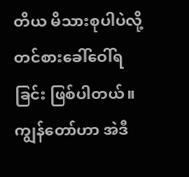တိယ မိသားစုပါပဲလို့ တင်စားခေါ်ဝေါ်ရခြင်း ဖြစ်ပါတယ်။ကျွန်တော်ဟာ အဲဒီ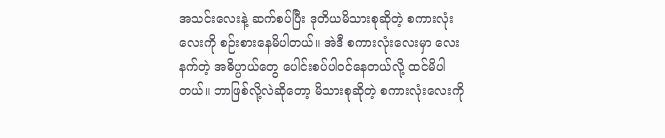အသင်းလေးနဲ့ ဆက်စပ်ပြီး ဒုတိယမိသားစုဆိုတဲ့ စကားလုံးလေးကို စဉ်းစားနေမိပါတယ်။ အဲဒီ စကားလုံးလေးမှာ လေးနက်တဲ့ အဓိပ္ပာယ်တွေ ပေါင်းစပ်ပါဝင်နေတယ်လို့ ထင်မိပါတယ်။ ဘာဖြစ်လို့လဲဆိုတော့ မိသားစုဆိုတဲ့ စကားလုံးလေးကို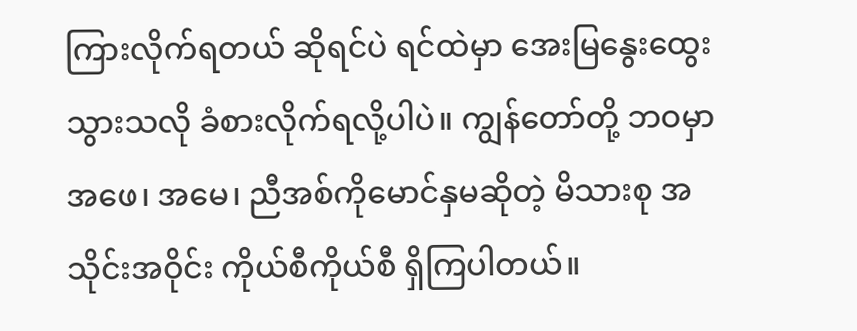ကြားလိုက်ရတယ် ဆိုရင်ပဲ ရင်ထဲမှာ အေးမြနွေးထွေးသွားသလို ခံစားလိုက်ရလို့ပါပဲ။ ကျွန်တော်တို့ ဘဝမှာ အဖေ၊ အမေ၊ ညီအစ်ကိုမောင်နှမဆိုတဲ့ မိသားစု အသိုင်းအဝိုင်း ကိုယ်စီကိုယ်စီ ရှိကြပါတယ်။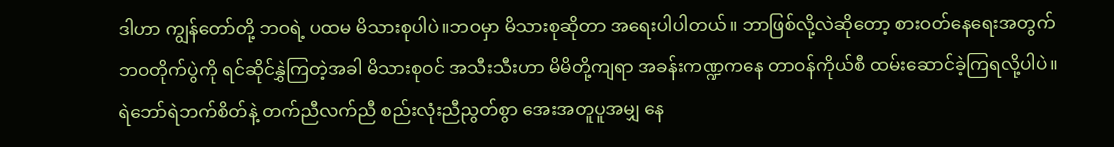ဒါဟာ ကျွန်တော်တို့ ဘဝရဲ့ ပထမ မိသားစုပါပဲ။ဘဝမှာ မိသားစုဆိုတာ အရေးပါပါတယ်။ ဘာဖြစ်လို့လဲဆိုတော့ စားဝတ်နေရေးအတွက် ဘဝတိုက်ပွဲကို ရင်ဆိုင်နွှဲကြတဲ့အခါ မိသားစုဝင် အသီးသီးဟာ မိမိတို့ကျရာ အခန်းကဏ္ဍကနေ တာဝန်ကိုယ်စီ ထမ်းဆောင်ခဲ့ကြရလို့ပါပဲ။ ရဲဘော်ရဲဘက်စိတ်နဲ့ တက်ညီလက်ညီ စည်းလုံးညီညွတ်စွာ အေးအတူပူအမျှ နေ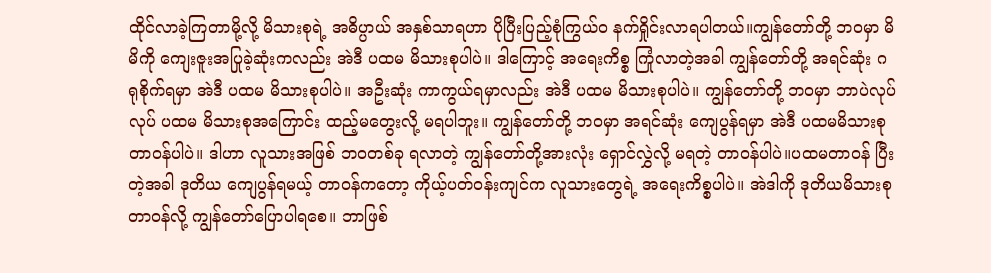ထိုင်လာခဲ့ကြတာမို့လို့ မိသားစုရဲ့ အဓိပ္ပာယ် အနှစ်သာရဟာ ပိုပြီးပြည့်စုံကြွယ်၀ နက်ရှိုင်းလာရပါတယ်။ကျွန်တော်တို့ ဘဝမှာ မိမိကို ကျေးဇူးအပြုခဲ့ဆုံးကလည်း အဲဒီ ပထမ မိသားစုပါပဲ။ ဒါကြောင့် အရေးကိစ္စ ကြုံလာတဲ့အခါ ကျွန်တော်တို့ အရင်ဆုံး ဂရုစိုက်ရမှာ အဲဒီ ပထမ မိသားစုပါပဲ။ အဦးဆုံး ကာကွယ်ရမှာလည်း အဲဒီ ပထမ မိသားစုပါပဲ။ ကျွန်တော်တို့ ဘဝမှာ ဘာပဲလုပ်လုပ် ပထမ မိသားစုအကြောင်း ထည့်မတွေးလို့ မရပါဘူး။ ကျွန်တော်တို့ ဘဝမှာ အရင်ဆုံး ကျေပွန်ရမှာ အဲဒီ ပထမမိသားစု တာဝန်ပါပဲ။ ဒါဟာ လူသားအဖြစ် ဘဝတစ်ခု ရလာတဲ့ ကျွန်တော်တို့အားလုံး ရှောင်လွှဲလို့ မရတဲ့ တာဝန်ပါပဲ။ပထမတာဝန် ပြီးတဲ့အခါ ဒုတိယ ကျေပွန်ရမယ့် တာဝန်ကတော့ ကိုယ့်ပတ်ဝန်းကျင်က လူသားတွေရဲ့ အရေးကိစ္စပါပဲ။ အဲဒါကို ဒုတိယမိသားစု တာဝန်လို့ ကျွန်တော်ပြောပါရစေ။ ဘာဖြစ်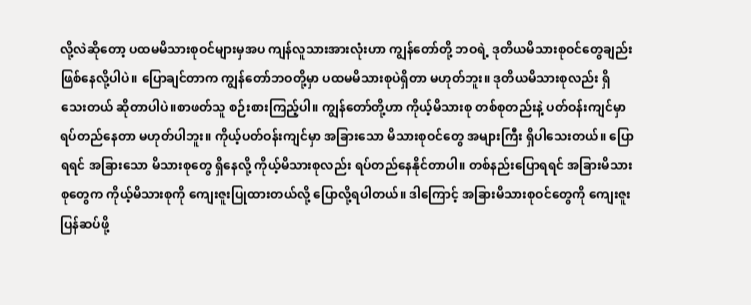လို့လဲဆိုတော့ ပထမမိသားစုဝင်များမှအပ ကျန်လူသားအားလုံးဟာ ကျွန်တော်တို့ ဘဝရဲ့ ဒုတိယမိသားစုဝင်တွေချည်း ဖြစ်နေလို့ပါပဲ။ ပြောချင်တာက ကျွန်တော်ဘဝတို့မှာ ပထမမိသားစုပဲရှိတာ မဟုတ်ဘူး။ ဒုတိယမိသားစုလည်း ရှိသေးတယ် ဆိုတာပါပဲ။စာဖတ်သူ စဉ်းစားကြည့်ပါ။ ကျွန်တော်တို့ဟာ ကိုယ့်မိသားစု တစ်စုတည်းနဲ့ ပတ်ဝန်းကျင်မှာ ရပ်တည်နေတာ မဟုတ်ပါဘူး။ ကိုယ့်ပတ်ဝန်းကျင်မှာ အခြားသော မိသားစုဝင်တွေ အများကြီး ရှိပါသေးတယ်။ ပြောရရင် အခြားသော မိသားစုတွေ ရှိနေလို့ ကိုယ့်မိသားစုလည်း ရပ်တည်နေနိုင်တာပါ။ တစ်နည်းပြောရရင် အခြားမိသားစုတွေက ကိုယ့်မိသားစုကို ကျေးဇူးပြုထားတယ်လို့ ပြောလို့ရပါတယ်။ ဒါကြောင့် အခြားမိသားစုဝင်တွေကို ကျေးဇူးပြန်ဆပ်ဖို့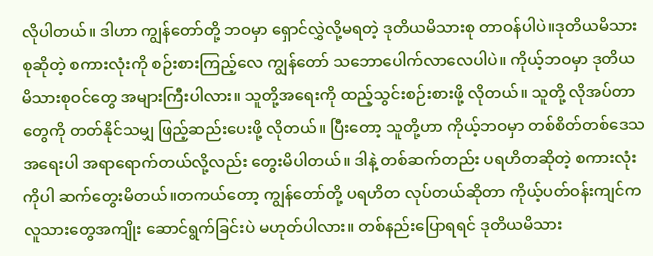လိုပါတယ်။ ဒါဟာ ကျွန်တော်တို့ ဘဝမှာ ရှောင်လွှဲလို့မရတဲ့ ဒုတိယမိသားစု တာဝန်ပါပဲ။ဒုတိယမိသားစုဆိုတဲ့ စကားလုံးကို စဉ်းစားကြည့်လေ ကျွန်တော် သဘောပေါက်လာလေပါပဲ။ ကိုယ့်ဘဝမှာ ဒုတိယ မိသားစုဝင်တွေ အများကြီးပါလား။ သူတို့အရေးကို ထည့်သွင်းစဉ်းစားဖို့ လိုတယ်။ သူတို့ လိုအပ်တာတွေကို တတ်နိုင်သမျှ ဖြည့်ဆည်းပေးဖို့ လိုတယ်။ ပြီးတော့ သူတို့ဟာ ကိုယ့်ဘဝမှာ တစ်စိတ်တစ်ဒေသ အရေးပါ အရာရောက်တယ်လို့လည်း တွေးမိပါတယ်။ ဒါနဲ့ တစ်ဆက်တည်း ပရဟိတဆိုတဲ့ စကားလုံးကိုပါ ဆက်တွေးမိတယ်။တကယ်တော့ ကျွန်တော်တို့ ပရဟိတ လုပ်တယ်ဆိုတာ ကိုယ့်ပတ်ဝန်းကျင်က လူသားတွေအကျိုး ဆောင်ရွက်ခြင်းပဲ မဟုတ်ပါလား။ တစ်နည်းပြောရရင် ဒုတိယမိသား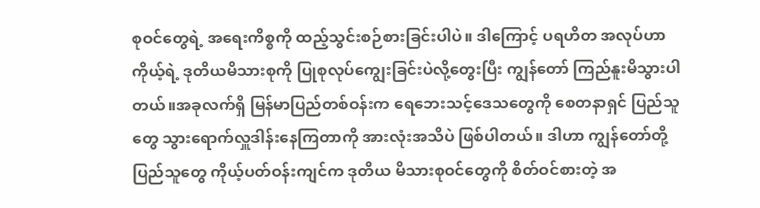စုဝင်တွေရဲ့ အရေးကိစ္စကို ထည့်သွင်းစဉ်စားခြင်းပါပဲ။ ဒါကြောင့် ပရဟိတ အလုပ်ဟာ ကိုယ့်ရဲ့ ဒုတိယမိသားစုကို ပြုစုလုပ်ကျွေးခြင်းပဲလို့တွေးပြီး ကျွန်တော် ကြည်နူးမိသွားပါတယ်။အခုလက်ရှိ မြန်မာပြည်တစ်ဝန်းက ရေဘေးသင့်ဒေသတွေကို စေတနာရှင် ပြည်သူတွေ သွားရောက်လှူဒါန်းနေကြတာကို အားလုံးအသိပဲ ဖြစ်ပါတယ်။ ဒါဟာ ကျွန်တော်တို့ ပြည်သူတွေ ကိုယ့်ပတ်ဝန်းကျင်က ဒုတိယ မိသားစုဝင်တွေကို စိတ်ဝင်စားတဲ့ အ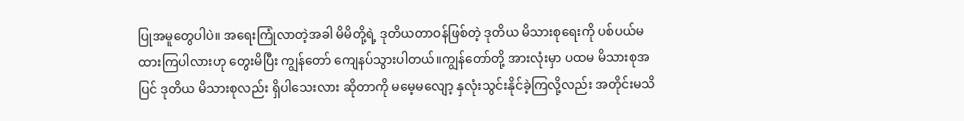ပြုအမူတွေပါပဲ။ အရေးကြုံလာတဲ့အခါ မိမိတို့ရဲ့ ဒုတိယတာဝန်ဖြစ်တဲ့ ဒုတိယ မိသားစုရေးကို ပစ်ပယ်မထားကြပါလားဟု တွေးမိပြီး ကျွန်တော် ကျေနပ်သွားပါတယ်။ကျွန်တော်တို့ အားလုံးမှာ ပထမ မိသားစုအပြင် ဒုတိယ မိသားစုလည်း ရှိပါသေးလား ဆိုတာကို မမေ့မလျော့ နှလုံးသွင်းနိုင်ခဲ့ကြလို့လည်း အတိုင်းမသိ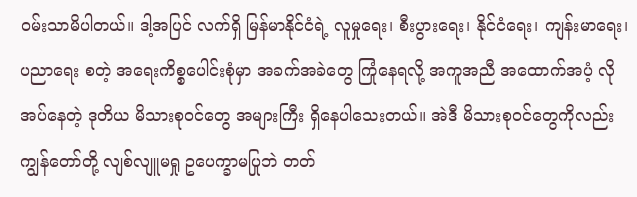ဝမ်းသာမိပါတယ်။ ဒါ့အပြင် လက်ရှိ မြန်မာနိုင်ငံရဲ့ လူမှုရေး၊ စီးပွားရေး၊ နိုင်ငံရေး၊ ကျန်းမာရေး၊ ပညာရေး စတဲ့ အရေးကိစ္စပေါင်းစုံမှာ အခက်အခဲတွေ ကြုံနေရလို့ အကူအညီ အထောက်အပံ့ လိုအပ်နေတဲ့ ဒုတိယ မိသားစုဝင်တွေ အများကြီး ရှိနေပါသေးတယ်။ အဲဒီ မိသားစုဝင်တွေကိုလည်း ကျွန်တော်တို့ လျစ်လျူမရှု ဥပေက္ခာမပြုဘဲ တတ်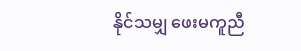နိုင်သမျှ ဖေးမကူညီ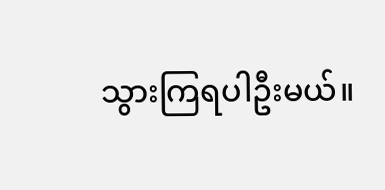သွားကြရပါဦးမယ်။